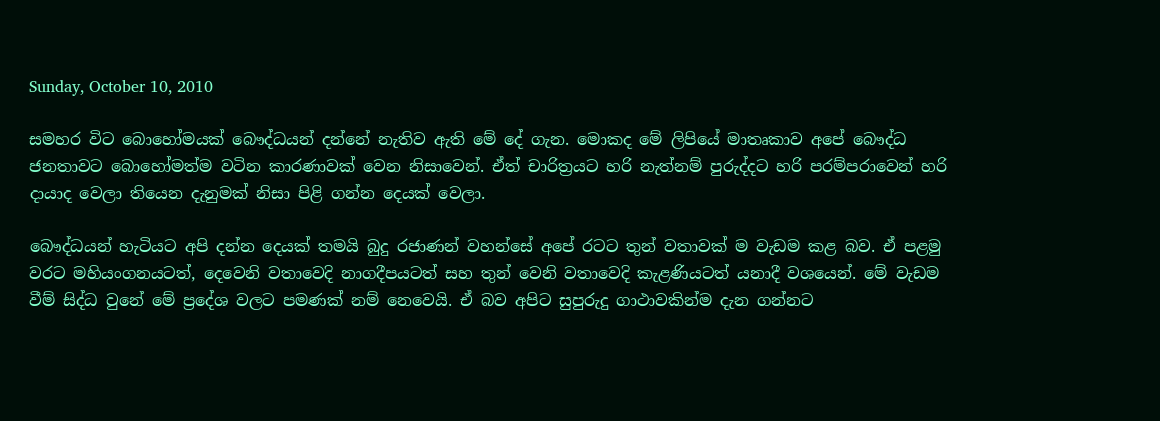Sunday, October 10, 2010

සමහර විට බොහෝමයක් බෞද්ධයන් දන්නේ නැතිව ඇති මේ දේ ගැන. මොකද මේ ලිපියේ මාතෘකාව අපේ බෞද්ධ ජනතාවට බොහෝමත්ම වටින කාරණාවක් වෙන නිසාවෙන්. ඒත් චාරිත්‍රයට හරි නැත්නම් පුරුද්දට හරි පරම්පරාවෙන් හරි දායාද වෙලා තියෙන දැනුමක් නිසා පිළි ගන්න දෙයක් වෙලා.

බෞද්ධයන් හැටියට අපි දන්න දෙයක් තමයි බුදු රජාණන් වහන්සේ අපේ රටට තුන් වතාවක් ම වැඩම කළ බව. ඒ පළමු වරට මහියංගනයටත්, දෙවෙනි වතාවෙදි නාගදීපයටත් සහ තුන් වෙනි වතාවෙදි කැළණියටත් යනාදී වශයෙන්. මේ වැඩම වීම් සිද්ධ වුනේ මේ ප්‍රදේශ වලට පමණක් නම් නෙවෙයි. ඒ බව අපිට සුපුරුදු ගාථාවකින්ම දැන ගන්නට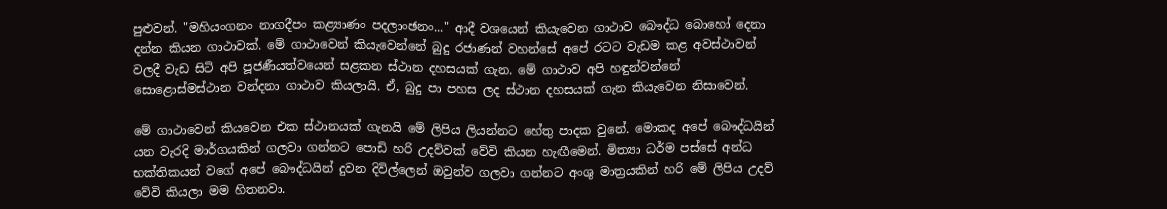පුළුවන්. "මහියංගනං නාගදීපං කළ්‍යාණං පදලාංඡනං..." ආදී වශයෙන් කියැවෙන ගාථාව බෞද්ධ බොහෝ දෙනා දන්න කියන ගාථාවක්. මේ ගාථාවෙන් කියැවෙන්නේ බුදු රජාණන් වහන්සේ අපේ රටට වැඩම කළ අවස්ථාවන් වලදී වැඩ සිටි අපි පූජණීයත්වයෙන් සළකන ස්ථාන දහසයක් ගැන. මේ ගාථාව අපි හඳුන්වන්නේ සොළොස්මස්ථාන වන්දනා ගාථාව කියලායි. ඒ, බුදු පා පහස ලද ස්ථාන දහසයක් ගැන කියැවෙන නිසාවෙන්.

මේ ගාථාවෙන් කියවෙන එක ස්ථානයක් ගැනයි මේ ලිපිය ලියන්නට හේතු පාදක වුනේ. මොකද අපේ බෞද්ධයින් යන වැරදි මාර්ගයකින් ගලවා ගන්නට පොඩි හරි උදව්වක් වේවි කියන හැඟීමෙන්. මිත්‍යා ධර්ම පස්සේ අන්ධ භක්තිකයන් වගේ අපේ බෞද්ධයින් දුවන දිවිල්ලෙන් ඔවුන්ව ගලවා ගන්නට අංශු මාත්‍රයකින් හරි මේ ලිපිය උදව් වේවි කියලා මම හිතනවා.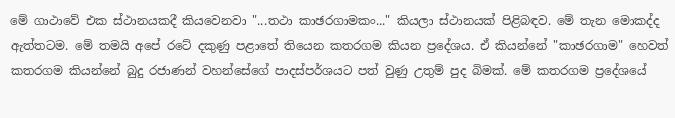මේ ගාථාවේ එක ස්ථානයකදී කියවෙනවා "...තථා කාඡරගාමකං..." කියලා ස්ථානයක් පිළිබඳව. මේ තැන මොකද්ද ඇත්තටම. මේ තමයි අපේ රටේ දකුණු පළාතේ තියෙන කතරගම කියන ප්‍රදේශය. ඒ කියන්නේ "කාඡරගාම" හෙවත් කතරගම කියන්නේ බුදු රජාණන් වහන්සේගේ පාදස්පර්ශයට පත් වුණු උතුම් පුද බිමක්. මේ කතරගම ප්‍රදේශයේ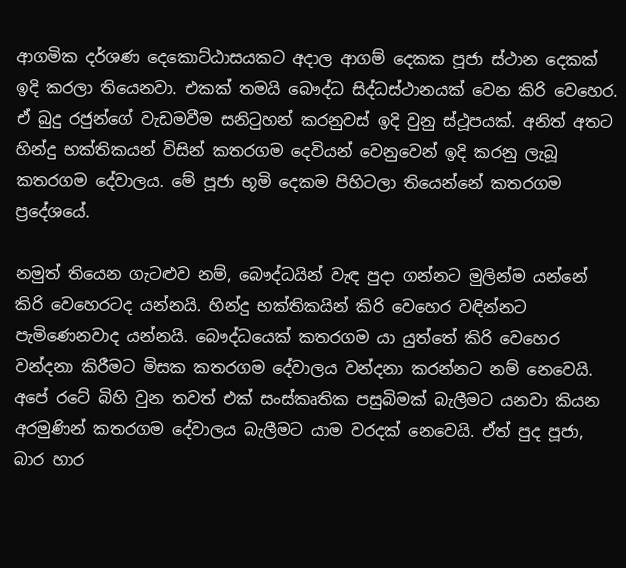ආගමික දර්ශණ දෙකොට්ඨාසයකට අදාල ආගම් දෙකක පූජා ස්ථාන දෙකක් ඉදි කරලා තියෙනවා. එකක් තමයි බෞද්ධ සිද්ධස්ථානයක් වෙන කිරි වෙහෙර. ඒ බුදු රජුන්ගේ වැඩමවීම සනිටුහන් කරනුවස් ඉදි වුනු ස්ථූපයක්. අනිත් අතට හින්දු භක්තිකයන් විසින් කතරගම දෙවියන් වෙනුවෙන් ඉදි කරනු ලැබූ කතරගම දේවාලය. මේ පූජා භූමි දෙකම පිහිටලා තියෙන්නේ කතරගම ප්‍රදේශයේ.

නමුත් තියෙන ගැටළුව නම්, බෞද්ධයින් වැඳ පුදා ගන්නට මුලින්ම යන්නේ කිරි වෙහෙරටද යන්නයි. හින්දු භක්තිකයින් කිරි වෙහෙර වඳින්නට පැමිණෙනවාද යන්නයි. බෞද්ධයෙක් කතරගම යා යුත්තේ කිරි වෙහෙර වන්දනා කිරීමට මිසක කතරගම දේවාලය වන්දනා කරන්නට නම් නෙවෙයි. අපේ රටේ බිහි වුන තවත් එක් සංස්කෘතික පසුබිමක් බැලීමට යනවා කියන අරමුණින් කතරගම දේවාලය බැලීමට යාම වරදක් නෙවෙයි. ඒත් පුද පූජා, බාර හාර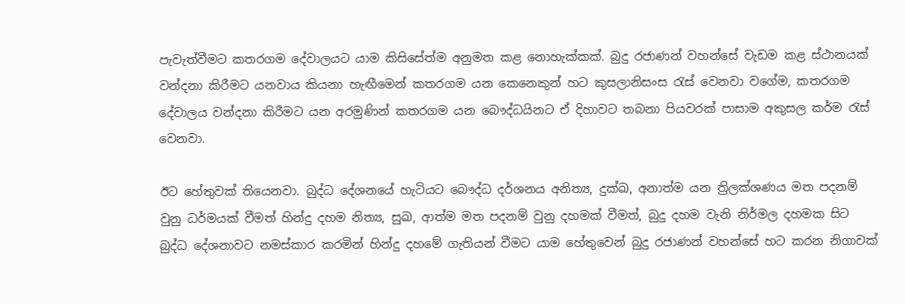පැවැත්වීමට කතරගම දේවාලයට යාම කිසිසේත්ම අනුමත කළ නොහැක්කක්. බුදු රජාණන් වහන්සේ වැඩම කළ ස්ථානයක් වන්දනා කිරීමට යනවාය කියනා හැඟීමෙන් කතරගම යන කෙනෙකුන් හට කුසලානිසංස රැස් වෙනවා වගේම, කතරගම දේවාලය වන්දනා කිරීමට යන අරමුණින් කතරගම යන බෞද්ධයිනට ඒ දිහාවට තබනා පියවරක් පාසාම අකුසල කර්ම රැස් වෙනවා.

ඊට හේතුවක් තියෙනවා. බුද්ධ දේශනයේ හැටියට බෞද්ධ දර්ශනය අනිත්‍ය, දුක්ඛ, අනාත්ම යන ත්‍රිලක්ශණය මත පදනම් වුනු ධර්මයක් වීමත් හින්දු දහම නිත්‍ය, සුඛ, ආත්ම මත පදනම් වුනු දහමක් වීමත්, බුදු දහම වැනි නිර්මල දහමක සිට බුද්ධ දේශනාවට නමස්කාර කරමින් හින්දු දහමේ ගැතියන් වීමට යාම හේතුවෙන් බුදු රජාණන් වහන්සේ හට කරන නිගාවක්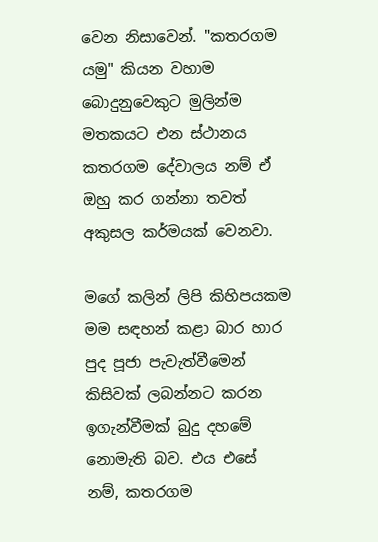වෙන නිසාවෙන්. "කතරගම යමු" කියන වහාම බොදුනුවෙකුට මුලින්ම මතකයට එන ස්ථානය කතරගම දේවාලය නම් ඒ ඔහු කර ගන්නා තවත් අකුසල කර්මයක් වෙනවා.

මගේ කලින් ලිපි කිහිපයකම මම සඳහන් කළා බාර හාර පුද පූජා පැවැත්වීමෙන් කිසිවක් ලබන්නට කරන ඉගැන්වීමක් බුදු දහමේ නොමැති බව. එය එසේ නම්, කතරගම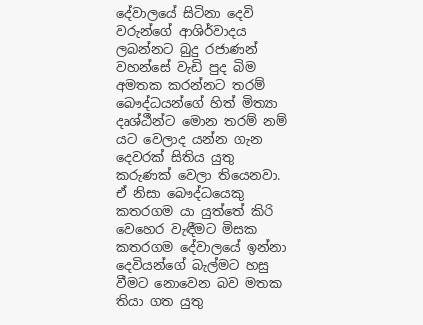දේවාලයේ සිටිනා දෙවි වරුන්ගේ ආශිර්වාදය ලබන්නට බුදු රජාණන් වහන්සේ වැඩි පුද බිම අමතක කරන්නට තරම් බෞද්ධයන්ගේ හිත් මිත්‍යා දෘශ්ඨීන්ට මොන තරම් නම් යට වෙලාද යන්න ගැන දෙවරක් සිතිය යුතු කරුණක් වෙලා තියෙනවා. ඒ නිසා බෞද්ධයෙකු කතරගම යා යුත්තේ කිරි වෙහෙර වැඳීමට මිසක කතරගම දේවාලයේ ඉන්නා දෙවියන්ගේ බැල්මට හසු වීමට නොවෙන බව මතක තියා ගත යුතු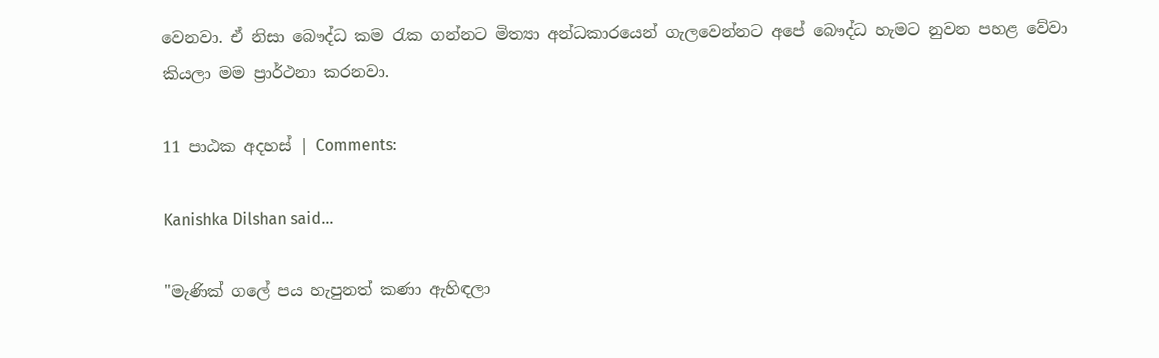වෙනවා. ඒ නිසා බෞද්ධ කම රැක ගන්නට මිත්‍යා අන්ධකාරයෙන් ගැලවෙන්නට අපේ බෞද්ධ හැමට නුවන පහළ වේවා කියලා මම ප්‍රාර්ථනා කරනවා.

11 පාඨක අදහස් | Comments:

Kanishka Dilshan said...

"මැණික් ගලේ පය හැපුනත් කණා ඇහිඳලා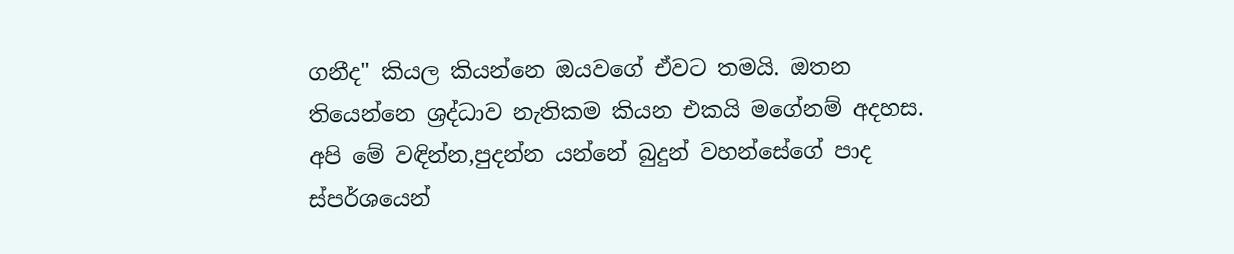ගනීද" කියල කියන්නෙ ඔයවගේ ඒවට තමයි. ඔතන තියෙන්නෙ ශ්‍රද්ධාව නැතිකම කියන එකයි මගේනම් අදහස.
අපි මේ වඳින්න,පුදන්න යන්නේ බුදුන් වහන්සේගේ පාද ස්පර්ශයෙන්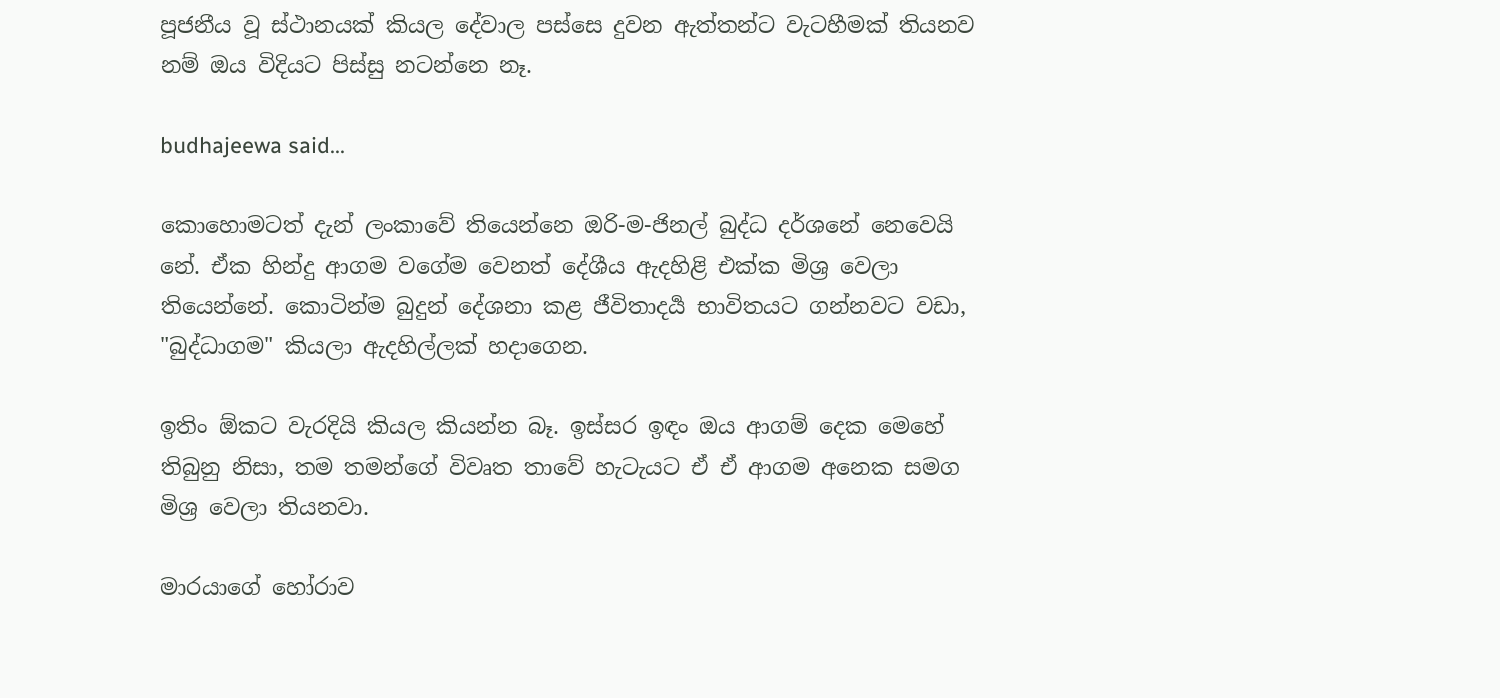පූජනීය වූ ස්ථානයක් කියල දේවාල පස්සෙ දුවන ඇත්තන්ට වැටහීමක් තියනව නම් ඔය විදියට පිස්සු නටන්නෙ නෑ.

budhajeewa said...

කොහොමටත් දැන් ලංකාවේ තියෙන්නෙ ඔරි-ම-ජිනල් බුද්ධ දර්ශනේ නෙවෙයි නේ. ඒක හින්දු ආගම වගේම වෙනත් දේශීය ඇදහිළි එක්ක මිශ්‍ර වෙලා තියෙන්නේ. කොටින්ම බුදුන් දේශනා කළ ජීවිතාදර්‍ය භාවිතයට ගන්නවට වඩා, "බුද්ධාගම" කියලා ඇදහිල්ලක් හදාගෙන.

ඉතිං ඕකට වැරදියි කියල කියන්න බෑ. ඉස්සර ඉඳං ඔය ආගම් දෙක මෙහේ තිබුනු නිසා, තම තමන්ගේ විවෘත තාවේ හැටැයට ඒ ඒ ආගම අනෙක සමග මිශ්‍ර වෙලා තියනවා.

මාරයාගේ හෝරාව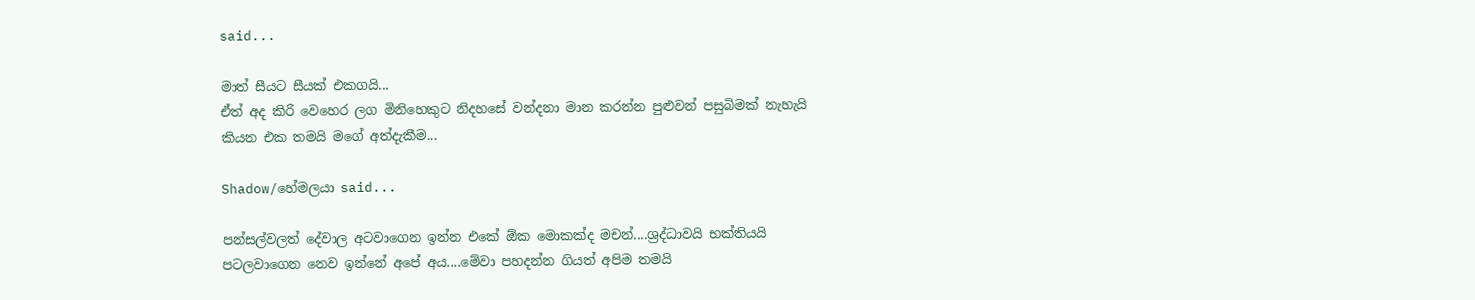said...

මාත් සීයට සීයක් එකගයි...
ඒත් අද කිරි වෙහෙර ලග මිනිහෙකුට නිදහසේ වන්දනා මාන කරන්න පුළුවන් පසුබිමක් නැහැයි කියන එක තමයි මගේ අත්දැකීම...

Shadow/හේමලයා said...

පන්සල්වලත් දේවාල අටවාගෙන ඉන්න එකේ ඕක මොකක්ද මචන්....ශ්‍රද්ධාවයි භක්තියයි පටලවාගෙන නෙව ඉන්නේ අපේ අය....මේවා පහදන්න ගියත් අපිම තමයි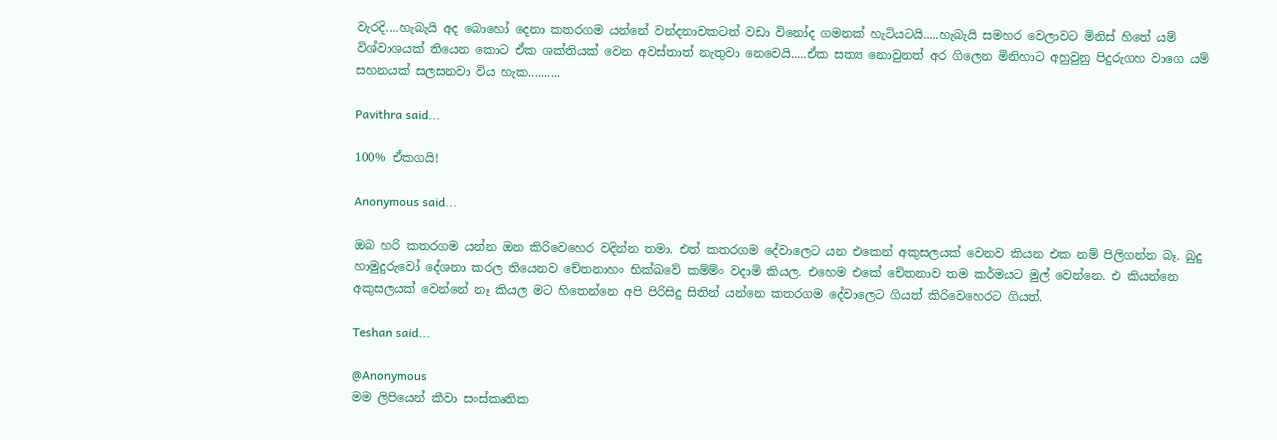වැරදි....හැබැයි අද බොහෝ දෙනා කතරගම යන්නේ වන්දනාවකටත් වඩා විනෝද ගමනක් හැටියටයි.....හැබැයි සමහර වෙලාවට මිනිස් හිතේ යම් විශ්වාශයක් තියෙන කොට ඒක ශක්තියක් වෙන අවස්තාත් නැතුවා නෙවෙයි.....ඒක සත්‍ය නොවුනත් අර ගිලෙන මිනිහාට අහුවුනු පිදුරුගහ වාගෙ යම් සහනයක් සලසනවා විය හැක..........

Pavithra said...

100% ඒකගයි!

Anonymous said...

ඔබ හරි කතරගම යන්න ඔන කිරිවෙහෙර වදින්න තමා. එත් කතරගම දේවාලෙට යන එකෙන් අකුසලයක් වෙනව කියන එක නම් පිලිගන්න බෑ. බුදු හාමුදුරුවෝ දේශනා කරල තියෙනව චේතනාහං භික්ඛවේ කම්ම්ං වදාමි කියල. එහෙම එකේ චේතනාව තම කර්මයට මුල් වෙන්නෙ. එ කියන්නෙ අකුසලයක් වෙන්නේ නෑ කියල මට හිතෙන්නෙ අපි පිරිසිදු සිතින් යන්නෙ කතරගම දේවාලෙට ගියත් කිරිවෙහෙරට ගියත්.

Teshan said...

@Anonymous
මම ලිපියෙන් කීවා සංස්කෘතික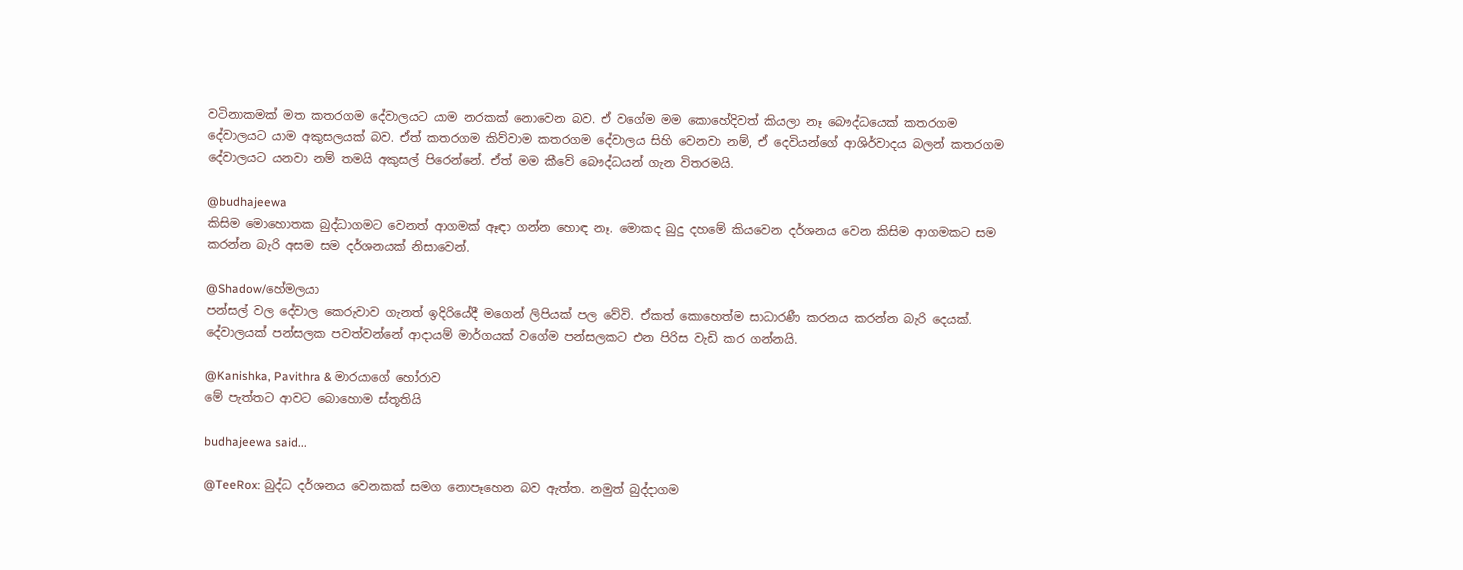වටිනාකමක් මත කතරගම දේවාලයට යාම නරකක් නොවෙන බව. ඒ වගේම මම කොහේදිවත් කියලා නෑ බෞද්ධයෙක් කතරගම දේවාලයට යාම අකුසලයක් බව. ඒත් කතරගම කිව්වාම කතරගම දේවාලය සිහි වෙනවා නම්, ඒ දෙවියන්ගේ ආශිර්වාදය බලන් කතරගම දේවාලයට යනවා නම් තමයි අකුසල් පිරෙන්නේ. ඒත් මම කීවේ බෞද්ධයන් ගැන විතරමයි.

@budhajeewa
කිසිම මොහොතක බුද්ධාගමට වෙනත් ආගමක් ඈඳා ගන්න හොඳ නෑ. මොකද බුදු දහමේ කියවෙන දර්ශනය වෙන කිසිම ආගමකට සම කරන්න බැරි අසම සම දර්ශනයක් නිසාවෙන්.

@Shadow/හේමලයා
පන්සල් වල දේවාල කෙරුවාව ගැනත් ඉදිරියේදී මගෙන් ලිපියක් පල වේවි. ඒකත් කොහෙත්ම සාධාරණී කරනය කරන්න බැරි දෙයක්. දේවාලයක් පන්සලක පවත්වන්නේ ආදායම් මාර්ගයක් වගේම පන්සලකට එන පිරිස වැඩි කර ගන්නයි.

@Kanishka, Pavithra & මාරයාගේ හෝරාව
මේ පැත්තට ආවට බොහොම ස්තූතියි

budhajeewa said...

@TeeRox: බුද්ධ දර්ශනය වෙනකක් සමග නොපෑහෙන බව ඇත්ත. නමුත් බුද්දාගම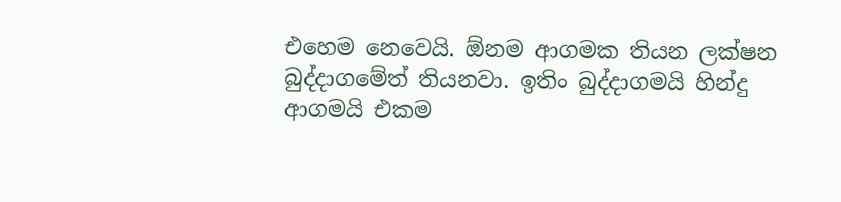එහෙම නෙවෙයි. ඕනම ආගමක තියන ලක්ෂන බුද්දාගමේත් තියනවා. ඉතිං බුද්දාගමයි හින්දු ආගමයි එකම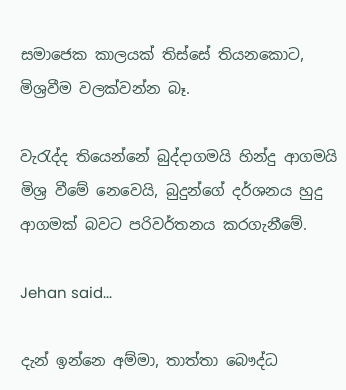සමාජෙක කාලයක් තිස්සේ තියනකොට, මිශ්‍රවීම වලක්වන්න බෑ.

වැරැද්ද තියෙන්නේ බුද්දාගමයි හින්දු ආගමයි මිශ්‍ර වීමේ නෙවෙයි, බුදුන්ගේ දර්ශනය හුදු ආගමක් බවට පරිවර්තනය කරගැනීමේ.

Jehan said...

දැන් ඉන්නෙ අම්මා, තාත්තා බෞද්ධ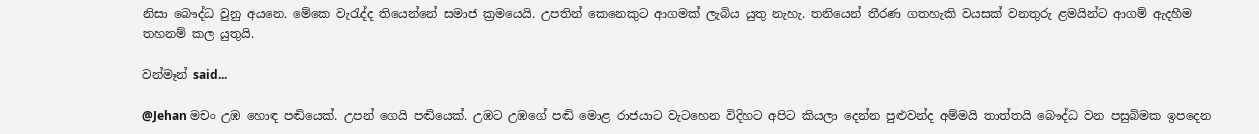නිසා බෞද්ධ වුනු අයනෙ. මේකෙ වැරැද්ද තියෙන්නේ සමාජ ක්‍රමයෙයි. උපතින් කෙනෙකුට ආගමක් ලැබිය යුතු නැහැ. තනියෙන් තීරණ ගතහැකි වයසක් වනතුරු ළමයින්ට ආගම් ඇදහීම තහනම් කල යුතුයි.

වන්මෑන් said...

@Jehan මචං උඹ හොඳ පඬියෙක්. උපන් ගෙයි පඬියෙක්. උඹට උඹගේ පඬි මොළ රාජයාට වැටහෙන විදිහට අපිට කියලා දෙන්න පුළුවන්ද අම්මයි තාත්තයි ‍බෞද්ධ වන පසුබිමක ඉපදෙන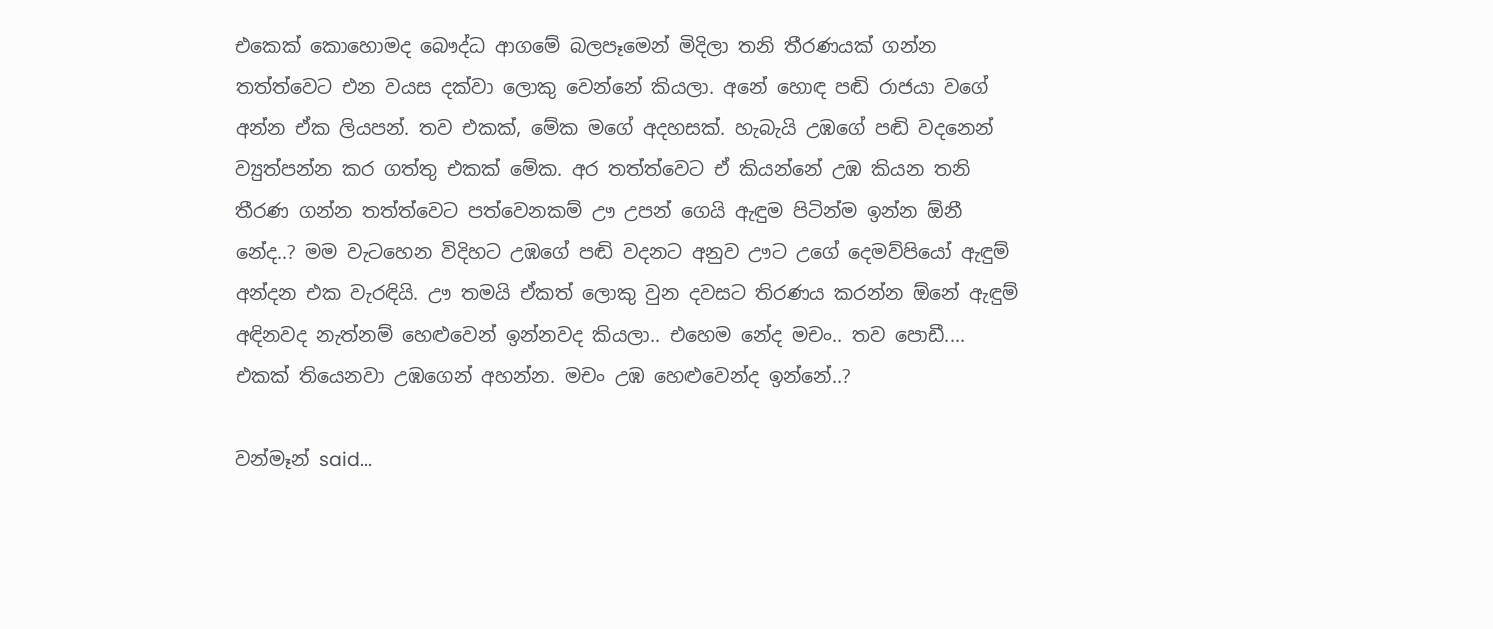එකෙක් කොහොමද බෞද්ධ ආගමේ බලපෑමෙන් මිදිලා තනි තීරණයක් ගන්න තත්ත්වෙට එන වයස දක්වා ලොකු වෙන්නේ කියලා. අනේ හොඳ ‍පඬි රාජයා වගේ අන්න ඒක ලියපන්. තව එකක්, මේක මගේ අදහසක්. හැබැයි උඹගේ පඬි වදනෙන් ව්‍යුත්පන්න කර ගත්තු එකක් මේක. අර තත්ත්වෙට ඒ කියන්නේ උඹ කියන තනි තීරණ ගන්න තත්ත්වෙට පත්වෙනකම් ඌ උපන් ගෙයි ඇඳුම පිටින්ම ඉන්න ඕනී නේද..? මම වැටහෙන විදිහට උඹගේ පඬි වදනට අනුව ඌට උගේ දෙමව්පියෝ ඇඳුම් අන්දන එක වැරඳියි. ඌ තමයි ඒකත් ලොකු වුන දවසට තිරණය කරන්න ඕනේ ඇඳුම් අඳිනවද නැත්නම් හෙළුවෙන් ඉන්නවද කියලා.. එහෙම නේද මචං.. තව පොඩී.... එකක් තියෙනවා උඹගෙන් අහන්න. මචං උඹ හෙළුවෙන්ද ඉන්නේ..?

වන්මෑන් said...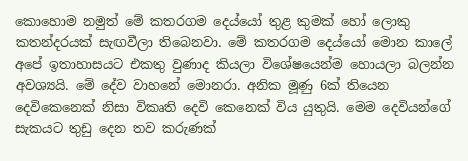කොහොම නමුත් මේ කතරගම දෙය්යෝ තුළ කුමක් හෝ ලොකු කතන්දරයක් සැඟවීලා තිබෙනවා. මේ කතරගම දෙය්යෝ මොන කාලේ අපේ ඉතාහාසයට එකතු වුණාද කියලා විශේෂයෙන්ම හොයලා බලන්න අවශ්‍යයි. මේ දේව වාහනේ මොනරා. අනික මූණු 6ක් තියෙන දෙවිකෙනෙක් නිසා විකෘති දෙවි කෙනෙක් විය යුතුයි. මෙම දෙවියන්ගේ සැකයට තුඩු දෙන තව කරුණක්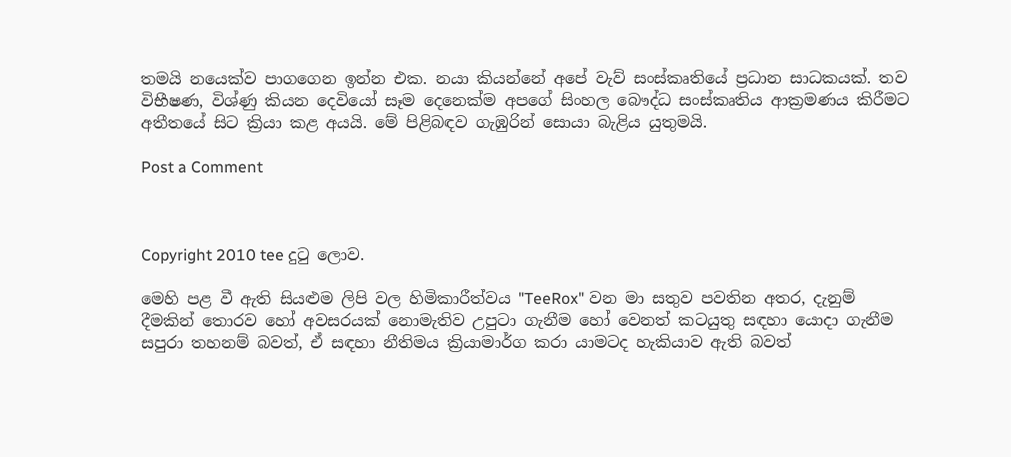තමයි නයෙක්ව පාගගෙන ඉන්න එක. නයා කියන්නේ අපේ වැව් සංස්කෘතියේ ප්‍රධාන සාධකයක්. තව විභීෂණ, විශ්ණු කියන දෙවියෝ සෑම දෙනෙක්ම අපගේ සිංහල බෞද්ධ සංස්කෘතිය ආක්‍රමණය කිරීමට අතීතයේ සිට ක්‍රියා කළ අයයි. මේ පිළිබඳව ගැඹුරින් සොයා බැළිය යුතුමයි.

Post a Comment



Copyright 2010 tee දුටු ලොව.

මෙහි පළ වී ඇති සියළුම ලිපි වල හිමිකාරීත්වය "TeeRox" වන මා සතුව පවතින අතර, දැනුම් දීමකින් තොරව හෝ අවසරයක් නොමැතිව උපුටා ගැනීම හෝ වෙනත් කටයුතු සඳහා යොදා ගැනීම සපුරා තහනම් බවත්, ඒ සඳහා නීතිමය ක්‍රියාමාර්ග කරා යාමටද හැකියාව ඇති බවත්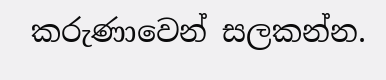කරුණාවෙන් සලකන්න.